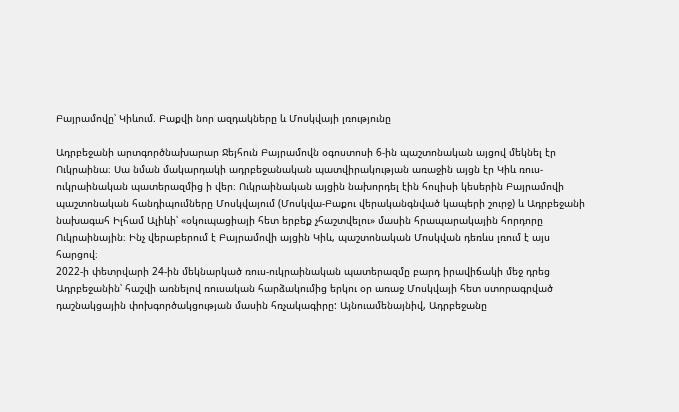Բայրամովը՝ Կիևում. Բաքվի նոր ազդակները և Մոսկվայի լռությունը

Ադրբեջանի արտգործնախարար Ջեյհուն Բայրամովն օգոստոսի 6-ին պաշտոնական այցով մեկնել էր Ուկրաինա։ Սա նման մակարդակի ադրբեջանական պատվիրակության առաջին այցն էր Կիև ռուս-ուկրաինական պատերազմից ի վեր։ Ուկրաինական այցին նախորդել էին հուլիսի կեսերին Բայրամովի պաշտոնական հանդիպումները Մոսկվայում (Մոսկվա-Բաքու վերականգնված կապերի շուրջ) և Ադրբեջանի նախագահ Իլհամ Ալիևի՝ «օկուպացիայի հետ երբեք չհաշտվելու» մասին հրապարակային հորդորը Ուկրաինային։ Ինչ վերաբերում է Բայրամովի այցին Կիև, պաշտոնական Մոսկվան դեռևս լռում է այս հարցով։
2022-ի փետրվարի 24-ին մեկնարկած ռուս-ուկրաինական պատերազմը բարդ իրավիճակի մեջ դրեց Ադրբեջանին՝ հաշվի առնելով ռուսական հարձակումից երկու օր առաջ Մոսկվայի հետ ստորագրված դաշնակցային փոխգործակցության մասին հռչակագիրը: Այնուամենայնիվ, Ադրբեջանը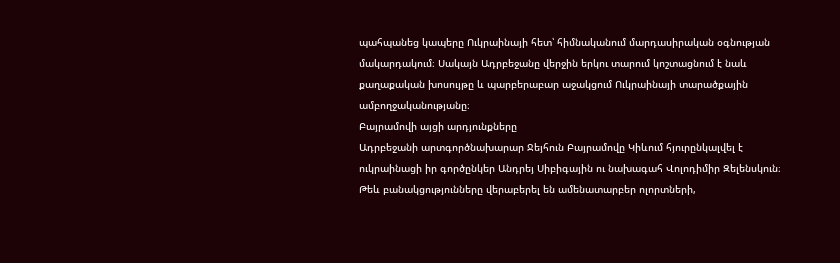պահպանեց կապերը Ուկրաինայի հետ՝ հիմնականում մարդասիրական օգնության մակարդակում։ Սակայն Ադրբեջանը վերջին երկու տարում կոշտացնում է նաև քաղաքական խոսույթը և պարբերաբար աջակցում Ուկրաինայի տարածքային ամբողջականությանը։
Բայրամովի այցի արդյունքները
Ադրբեջանի արտգործնախարար Ջեյհուն Բայրամովը Կիևում հյուրընկալվել է ուկրաինացի իր գործընկեր Անդրեյ Սիբիգային ու նախագահ Վոլոդիմիր Զելենսկուն։ Թեև բանակցությունները վերաբերել են ամենատարբեր ոլորտների,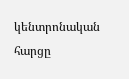կենտրոնական հարցը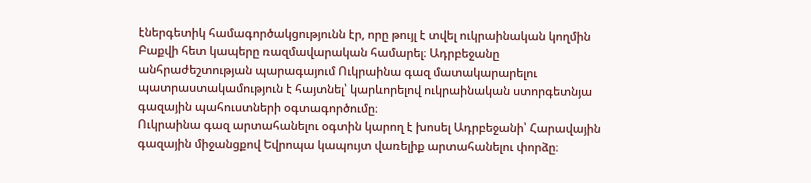էներգետիկ համագործակցությունն էր, որը թույլ է տվել ուկրաինական կողմին Բաքվի հետ կապերը ռազմավարական համարել։ Ադրբեջանը անհրաժեշտության պարագայում Ուկրաինա գազ մատակարարելու պատրաստակամություն է հայտնել՝ կարևորելով ուկրաինական ստորգետնյա գազային պահուստների օգտագործումը։
Ուկրաինա գազ արտահանելու օգտին կարող է խոսել Ադրբեջանի՝ Հարավային գազային միջանցքով Եվրոպա կապույտ վառելիք արտահանելու փորձը։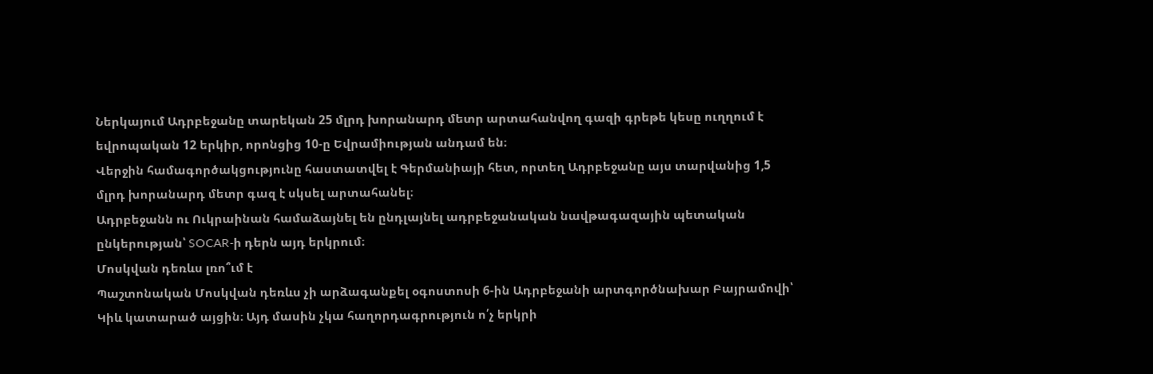Ներկայում Ադրբեջանը տարեկան 25 մլրդ խորանարդ մետր արտահանվող գազի գրեթե կեսը ուղղում է եվրոպական 12 երկիր, որոնցից 10-ը Եվրամիության անդամ են։
Վերջին համագործակցությունը հաստատվել է Գերմանիայի հետ, որտեղ Ադրբեջանը այս տարվանից 1,5 մլրդ խորանարդ մետր գազ է սկսել արտահանել։
Ադրբեջանն ու Ուկրաինան համաձայնել են ընդլայնել ադրբեջանական նավթագազային պետական ընկերության՝ SOCAR-ի դերն այդ երկրում։
Մոսկվան դեռևս լռո՞ւմ է
Պաշտոնական Մոսկվան դեռևս չի արձագանքել օգոստոսի 6-ին Ադրբեջանի արտգործնախար Բայրամովի՝ Կիև կատարած այցին։ Այդ մասին չկա հաղորդագրություն ո՛չ երկրի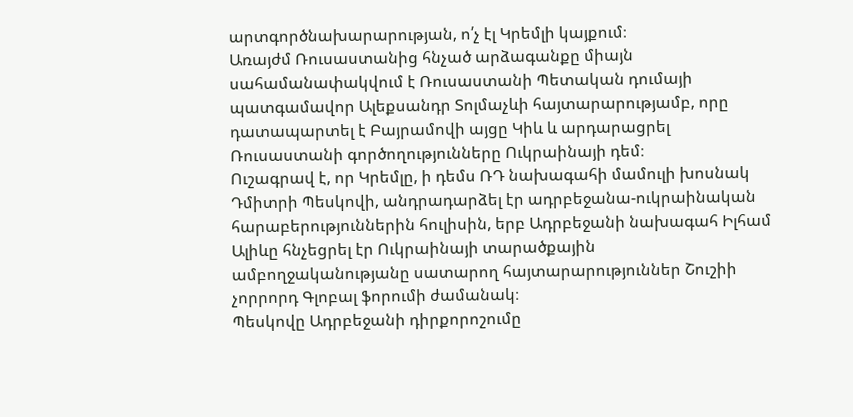արտգործնախարարության, ո՛չ էլ Կրեմլի կայքում։
Առայժմ Ռուսաստանից հնչած արձագանքը միայն սահամանափակվում է Ռուսաստանի Պետական դումայի պատգամավոր Ալեքսանդր Տոլմաչևի հայտարարությամբ, որը դատապարտել է Բայրամովի այցը Կիև և արդարացրել Ռուսաստանի գործողությունները Ուկրաինայի դեմ։
Ուշագրավ է, որ Կրեմլը, ի դեմս ՌԴ նախագահի մամուլի խոսնակ Դմիտրի Պեսկովի, անդրադարձել էր ադրբեջանա-ուկրաինական հարաբերություններին հուլիսին, երբ Ադրբեջանի նախագահ Իլհամ Ալիևը հնչեցրել էր Ուկրաինայի տարածքային ամբողջականությանը սատարող հայտարարություններ Շուշիի չորրորդ Գլոբալ ֆորումի ժամանակ։
Պեսկովը Ադրբեջանի դիրքորոշումը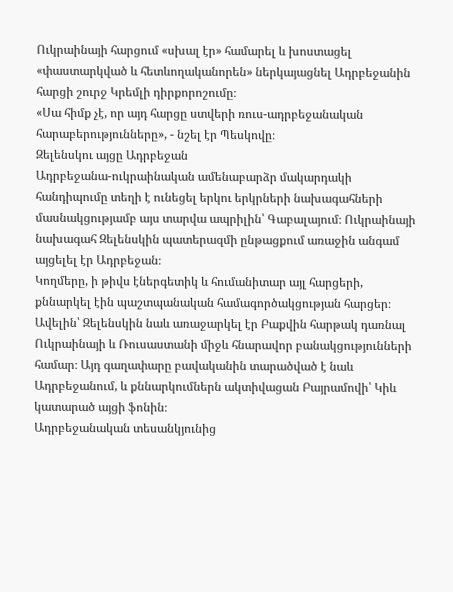Ուկրաինայի հարցում «սխալ էր» համարել և խոստացել «փաստարկված և հետևողականորեն» ներկայացնել Ադրբեջանին հարցի շուրջ Կրեմլի դիրքորոշումը։
«Սա հիմք չէ, որ այդ հարցը ստվերի ռուս-ադրբեջանական հարաբերությունները», - նշել էր Պեսկովը։
Զելենսկու այցը Ադրբեջան
Ադրբեջանա-ուկրաինական ամենաբարձր մակարդակի հանդիպումը տեղի է ունեցել երկու երկրների նախագահների մասնակցությամբ այս տարվա ապրիլին՝ Գաբալայում։ Ուկրաինայի նախագահ Զելենսկին պատերազմի ընթացքում առաջին անգամ այցելել էր Ադրբեջան։
Կողմերը, ի թիվս էներգետիկ և հումանիտար այլ հարցերի, քննարկել էին պաշտպանական համագործակցության հարցեր։ Ավելին՝ Զելենսկին նաև առաջարկել էր Բաքվին հարթակ դառնալ Ուկրաինայի և Ռուսաստանի միջև հնարավոր բանակցությունների համար։ Այդ գաղափարը բավականին տարածված է նաև Ադրբեջանում, և քննարկումներն ակտիվացան Բայրամովի՝ Կիև կատարած այցի ֆոնին։
Ադրբեջանական տեսանկյունից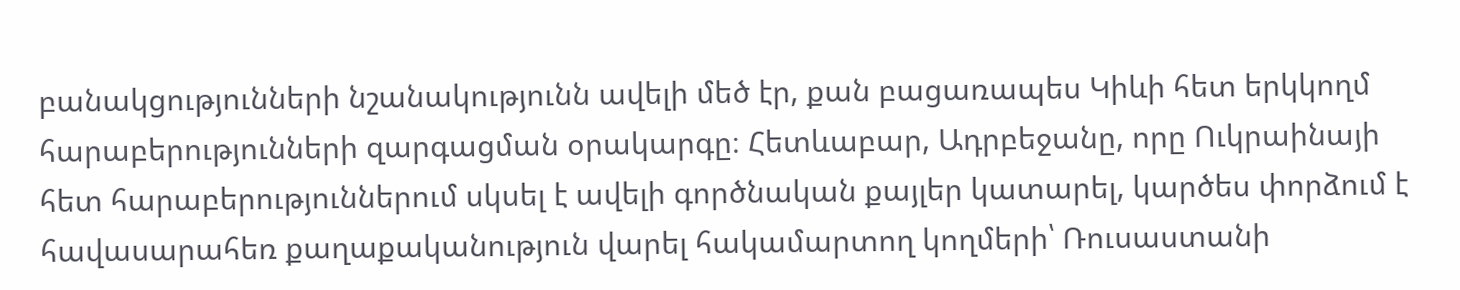բանակցությունների նշանակությունն ավելի մեծ էր, քան բացառապես Կիևի հետ երկկողմ հարաբերությունների զարգացման օրակարգը։ Հետևաբար, Ադրբեջանը, որը Ուկրաինայի հետ հարաբերություններում սկսել է ավելի գործնական քայլեր կատարել, կարծես փորձում է հավասարահեռ քաղաքականություն վարել հակամարտող կողմերի՝ Ռուսաստանի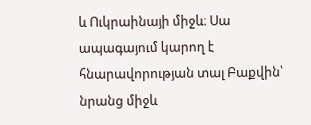և Ուկրաինայի միջև։ Սա ապագայում կարող է հնարավորության տալ Բաքվին՝ նրանց միջև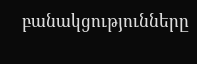բանակցությունները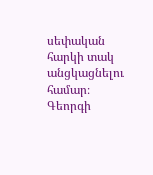սեփական հարկի տակ անցկացնելու համար։
Գեորգի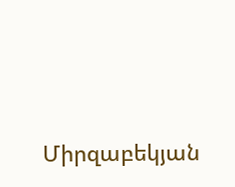Միրզաբեկյան